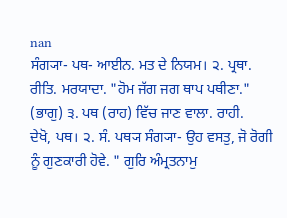nan
ਸੰਗ੍ਯਾ- ਪਥ- ਆਈਨ. ਮਤ ਦੇ ਨਿਯਮ। ੨. ਪ੍ਰਥਾ. ਰੀਤਿ. ਮਰਯਾਦਾ. "ਹੋਮ ਜੱਗ ਜਗ ਥਾਪ ਪਥੀਣਾ." (ਭਾਗੁ) ੩. ਪਥ (ਰਾਹ) ਵਿੱਚ ਜਾਣ ਵਾਲਾ. ਰਾਹੀ.
ਦੇਖੋ, ਪਥ। ੨. ਸੰ. ਪਥ੍ਯ ਸੰਗ੍ਯਾ- ਉਹ ਵਸਤੁ, ਜੋ ਰੋਗੀ ਨੂੰ ਗੁਣਕਾਰੀ ਹੋਵੇ. " ਗੁਰਿ ਅੰਮ੍ਰਤਨਾਮੁ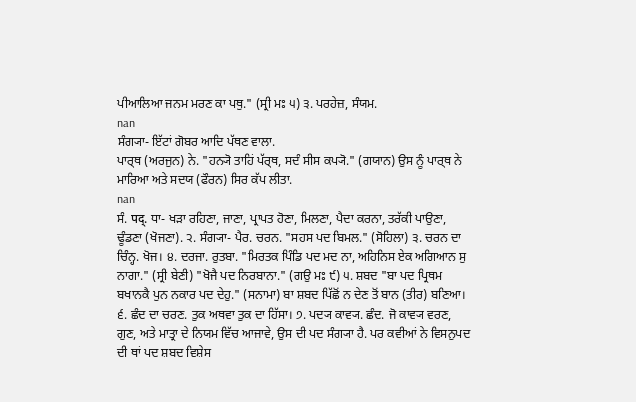ਪੀਆਲਿਆ ਜਨਮ ਮਰਣ ਕਾ ਪਥੁ." (ਸ੍ਰੀ ਮਃ ੫) ੩. ਪਰਹੇਜ਼, ਸੰਯਮ.
nan
ਸੰਗ੍ਯਾ- ਇੱਟਾਂ ਗੋਬਰ ਆਦਿ ਪੱਥਣ ਵਾਲਾ.
ਪਾਰ੍ਥ (ਅਰਜੁਨ) ਨੇ. "ਹਨ੍ਯੋ ਤਾਹਿਂ ਪੱਰ੍ਥ, ਸਦੰ ਸੀਸ ਕਪ੍ਯੋ." (ਗਯਾਨ) ਉਸ ਨੂੰ ਪਾਰ੍ਥ ਨੇ ਮਾਰਿਆ ਅਤੇ ਸਦਯ (ਫੌਰਨ) ਸਿਰ ਕੱਪ ਲੀਤਾ.
nan
ਸੰ. पद्. ਧਾ- ਖੜਾ ਰਹਿਣਾ, ਜਾਣਾ, ਪ੍ਰਾਪਤ ਹੋਣਾ, ਮਿਲਣਾ, ਪੈਦਾ ਕਰਨਾ, ਤਰੱਕੀ ਪਾਉਣਾ, ਢੂੰਡਣਾ (ਖੋਜਣਾ). ੨. ਸੰਗ੍ਯਾ- ਪੈਰ. ਚਰਨ. "ਸਹਸ ਪਦ ਬਿਮਲ." (ਸੋਹਿਲਾ) ੩. ਚਰਨ ਦਾ ਚਿੰਨ੍ਹ. ਖੋਜ। ੪. ਦਰਜਾ. ਰੁਤਬਾ. "ਮਿਰਤਕ ਪਿੰਡਿ ਪਦ ਮਦ ਨਾ, ਅਹਿਨਿਸ ਏਕ ਅਗਿਆਨ ਸੁ ਨਾਗਾ." (ਸ੍ਰੀ ਬੇਣੀ) "ਖੋਜੈ ਪਦ ਨਿਰਬਾਨਾ." (ਗਉ ਮਃ ੯) ੫. ਸ਼ਬਦ "ਬਾ ਪਦ ਪ੍ਰਿਥਮ ਬਖਾਨਕੈ ਪੁਨ ਨਕਾਰ ਪਦ ਦੇਹੁ." (ਸਨਾਮਾ) ਬਾ ਸ਼ਬਦ ਪਿੱਛੋਂ ਨ ਦੇਣ ਤੋਂ ਬਾਨ (ਤੀਰ) ਬਣਿਆ। ੬. ਛੰਦ ਦਾ ਚਰਣ. ਤੁਕ ਅਥਵਾ ਤੁਕ ਦਾ ਹਿੱਸਾ। ੭. ਪਦ੍ਯ ਕਾਵ੍ਯ. ਛੰਦ. ਜੋ ਕਾਵ੍ਯ ਵਰਣ, ਗੁਣ, ਅਤੇ ਮਾਤ੍ਰਾ ਦੇ ਨਿਯਮ ਵਿੱਚ ਆਜਾਵੇ, ਉਸ ਦੀ ਪਦ ਸੰਗ੍ਯਾ ਹੈ. ਪਰ ਕਵੀਆਂ ਨੇ ਵਿਸਨੁਪਦ ਦੀ ਥਾਂ ਪਦ ਸ਼ਬਦ ਵਿਸ਼ੇਸ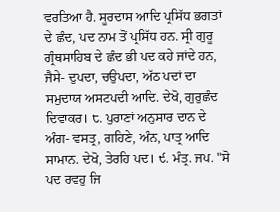ਵਰਤਿਆ ਹੈ. ਸੂਰਦਾਸ ਆਦਿ ਪ੍ਰਸਿੱਧ ਭਗਤਾਂ ਦੇ ਛੰਦ, ਪਦ ਨਾਮ ਤੋਂ ਪ੍ਰਸਿੱਧ ਹਨ. ਸ੍ਰੀ ਗੁਰੂ ਗ੍ਰੰਥਸਾਹਿਬ ਦੇ ਛੰਦ ਭੀ ਪਦ ਕਹੇ ਜਾਂਦੇ ਹਨ, ਜੈਸੇ- ਦੁਪਦਾ, ਚਉਪਦਾ, ਅੱਠ ਪਦਾਂ ਦਾ ਸਮੁਦਾਯ ਅਸਟਪਦੀ ਆਦਿ. ਦੇਖੋ, ਗੁਰੁਛੰਦ ਦਿਵਾਕਰ। ੮. ਪੁਰਾਣਾਂ ਅਨੁਸਾਰ ਦਾਨ ਦੇ ਅੰਗ- ਵਸਤ੍ਰ, ਗਹਿਣੇ, ਅੰਨ, ਪਾਤ੍ਰ ਆਦਿ ਸਾਮਾਨ. ਦੇਖੋ, ਤੇਰਹਿ ਪਦ। ੯. ਮੰਤ੍ਰ. ਜਪ. "ਸੋ ਪਦ ਰਵਹੁ ਜਿ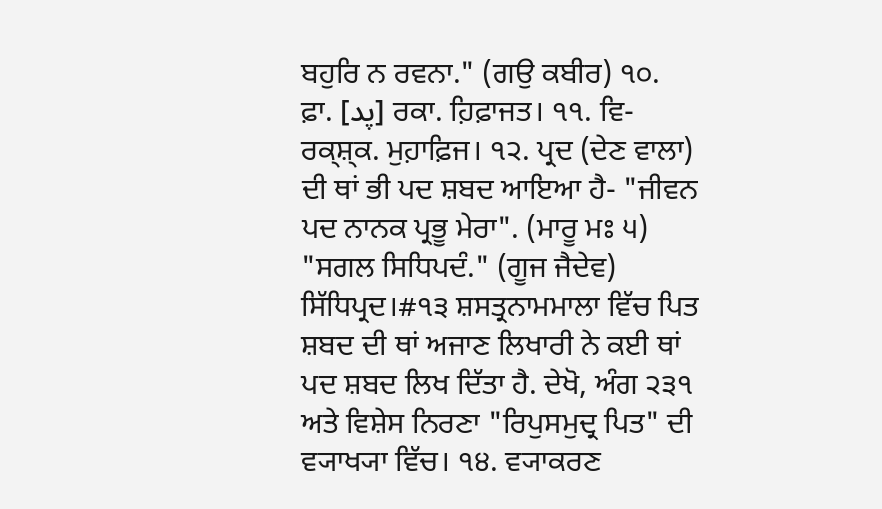ਬਹੁਰਿ ਨ ਰਵਨਾ." (ਗਉ ਕਬੀਰ) ੧੦. ਫ਼ਾ. [پد] ਰਕਾ. ਹ਼ਿਫ਼ਾਜਤ। ੧੧. ਵਿ- ਰਕ੍ਸ਼੍ਕ. ਮੁਹ਼ਾਫ਼ਿਜ। ੧੨. ਪ੍ਰਦ (ਦੇਣ ਵਾਲਾ) ਦੀ ਥਾਂ ਭੀ ਪਦ ਸ਼ਬਦ ਆਇਆ ਹੈ- "ਜੀਵਨ ਪਦ ਨਾਨਕ ਪ੍ਰਭੂ ਮੇਰਾ". (ਮਾਰੂ ਮਃ ੫) "ਸਗਲ ਸਿਧਿਪਦੰ." (ਗੂਜ ਜੈਦੇਵ) ਸਿੱਧਿਪ੍ਰਦ।#੧੩ ਸ਼ਸਤ੍ਰਨਾਮਮਾਲਾ ਵਿੱਚ ਪਿਤ ਸ਼ਬਦ ਦੀ ਥਾਂ ਅਜਾਣ ਲਿਖਾਰੀ ਨੇ ਕਈ ਥਾਂ ਪਦ ਸ਼ਬਦ ਲਿਖ ਦਿੱਤਾ ਹੈ. ਦੇਖੋ, ਅੰਗ ੨੩੧ ਅਤੇ ਵਿਸ਼ੇਸ ਨਿਰਣਾ "ਰਿਪੁਸਮੁਦ੍ਰ ਪਿਤ" ਦੀ ਵ੍ਯਾਖ੍ਯਾ ਵਿੱਚ। ੧੪. ਵ੍ਯਾਕਰਣ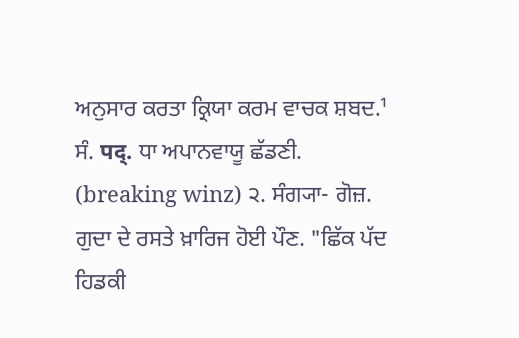ਅਨੁਸਾਰ ਕਰਤਾ ਕ੍ਰਿਯਾ ਕਰਮ ਵਾਚਕ ਸ਼ਬਦ.¹
ਸੰ. पद्. ਧਾ ਅਪਾਨਵਾਯੂ ਛੱਡਣੀ. (breaking winz) ੨. ਸੰਗ੍ਯਾ- ਗੋਜ਼. ਗੁਦਾ ਦੇ ਰਸਤੇ ਖ਼ਾਰਿਜ ਹੋਈ ਪੌਣ. "ਛਿੱਕ ਪੱਦ ਹਿਡਕੀ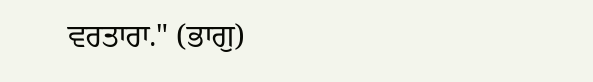ਵਰਤਾਰਾ." (ਭਾਗੁ)